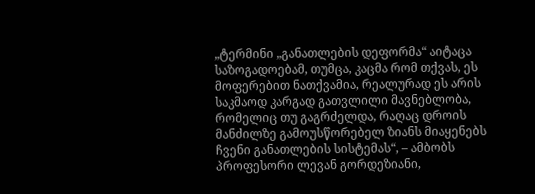„ტერმინი „განათლების დეფორმა“ აიტაცა საზოგადოებამ, თუმცა, კაცმა რომ თქვას, ეს მოფერებით ნათქვამია, რეალურად ეს არის საკმაოდ კარგად გათვლილი მავნებლობა, რომელიც თუ გაგრძელდა, რაღაც დროის მანძილზე გამოუსწორებელ ზიანს მიაყენებს ჩვენი განათლების სისტემას“, – ამბობს პროფესორი ლევან გორდეზიანი,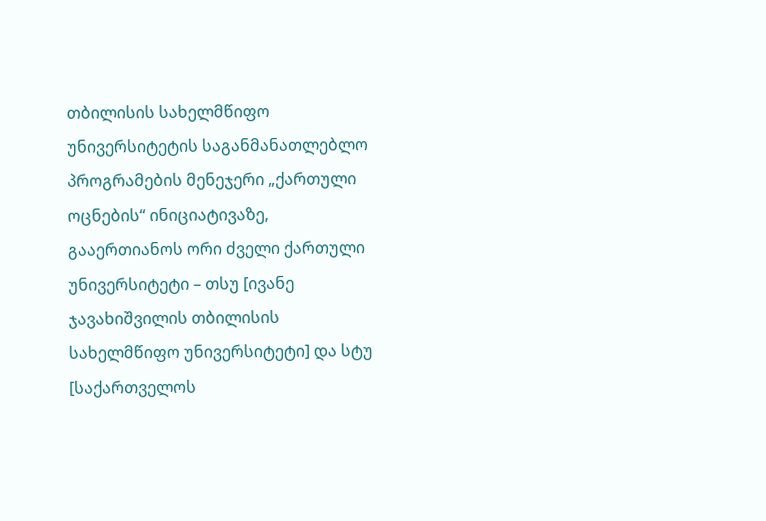თბილისის სახელმწიფო უნივერსიტეტის საგანმანათლებლო პროგრამების მენეჯერი „ქართული ოცნების“ ინიციატივაზე, გააერთიანოს ორი ძველი ქართული უნივერსიტეტი – თსუ [ივანე ჯავახიშვილის თბილისის სახელმწიფო უნივერსიტეტი] და სტუ [საქართველოს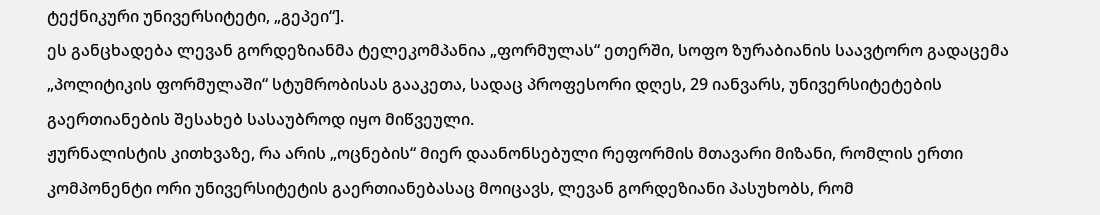ტექნიკური უნივერსიტეტი, „გეპეი“].
ეს განცხადება ლევან გორდეზიანმა ტელეკომპანია „ფორმულას“ ეთერში, სოფო ზურაბიანის საავტორო გადაცემა „პოლიტიკის ფორმულაში“ სტუმრობისას გააკეთა, სადაც პროფესორი დღეს, 29 იანვარს, უნივერსიტეტების გაერთიანების შესახებ სასაუბროდ იყო მიწვეული.
ჟურნალისტის კითხვაზე, რა არის „ოცნების“ მიერ დაანონსებული რეფორმის მთავარი მიზანი, რომლის ერთი კომპონენტი ორი უნივერსიტეტის გაერთიანებასაც მოიცავს, ლევან გორდეზიანი პასუხობს, რომ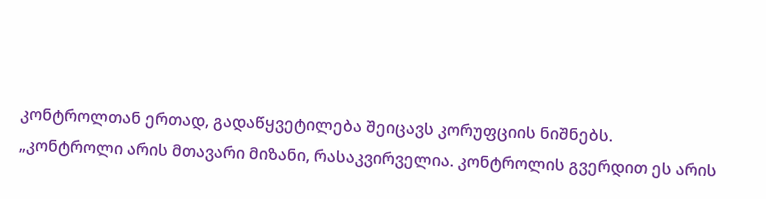კონტროლთან ერთად, გადაწყვეტილება შეიცავს კორუფციის ნიშნებს.
„კონტროლი არის მთავარი მიზანი, რასაკვირველია. კონტროლის გვერდით ეს არის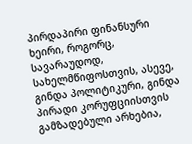პირდაპირი ფინანსური ხეირი, როგორც, სავარაუდოდ, სახელმწიფოსთვის, ასევე, გინდა პოლიტიკური, გინდა პირადი კორუფციისთვის გამზადებული არხებია,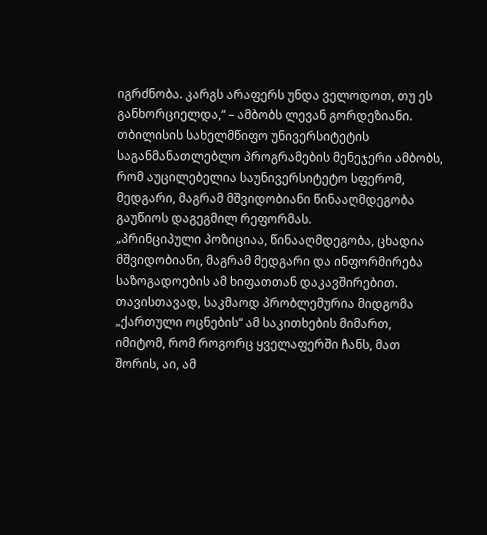იგრძნობა. კარგს არაფერს უნდა ველოდოთ, თუ ეს განხორციელდა,“ – ამბობს ლევან გორდეზიანი.
თბილისის სახელმწიფო უნივერსიტეტის საგანმანათლებლო პროგრამების მენეჯერი ამბობს, რომ აუცილებელია საუნივერსიტეტო სფერომ, მედგარი, მაგრამ მშვიდობიანი წინააღმდეგობა გაუწიოს დაგეგმილ რეფორმას.
„პრინციპული პოზიციაა, წინააღმდეგობა, ცხადია მშვიდობიანი, მაგრამ მედგარი და ინფორმირება საზოგადოების ამ ხიფათთან დაკავშირებით.
თავისთავად, საკმაოდ პრობლემურია მიდგომა „ქართული ოცნების“ ამ საკითხების მიმართ, იმიტომ, რომ როგორც ყველაფერში ჩანს, მათ შორის, აი, ამ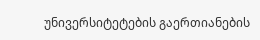უნივერსიტეტების გაერთიანების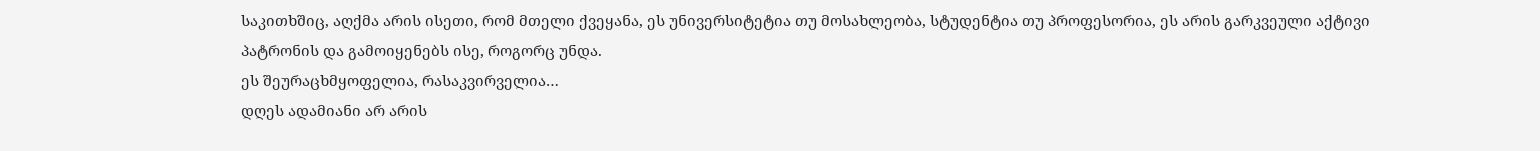საკითხშიც, აღქმა არის ისეთი, რომ მთელი ქვეყანა, ეს უნივერსიტეტია თუ მოსახლეობა, სტუდენტია თუ პროფესორია, ეს არის გარკვეული აქტივი პატრონის და გამოიყენებს ისე, როგორც უნდა.
ეს შეურაცხმყოფელია, რასაკვირველია…
დღეს ადამიანი არ არის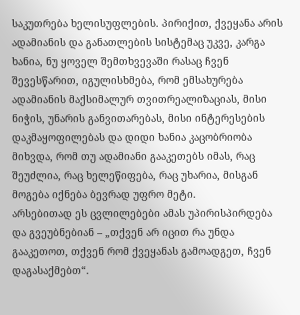საკუთრება ხელისუფლების. პირიქით, ქვეყანა არის ადამიანის და განათლების სისტემაც უკვე, კარგა ხანია, ნუ ყოველ შემთხვევაში რასაც ჩვენ შევესწარით, იგულისხმება, რომ ემსახურება ადამიანის მაქსიმალურ თვითრეალიზაციას, მისი ნიჭის, უნარის განვითარებას, მისი ინტერესების დაკმაყოფილებას და დიდი ხანია კაცობრიობა მიხვდა, რომ თუ ადამიანი გააკეთებს იმას, რაც შეუძლია, რაც ხელეწიფება, რაც უხარია, მისგან მოგება იქნება ბევრად უფრო მეტი.
არსებითად ეს ცვლილებები ამას უპირისპირდება და გვეუბნებიან – „თქვენ არ იცით რა უნდა გააკეთოთ, თქვენ რომ ქვეყანას გამოადგეთ, ჩვენ დაგასაქმებთ“.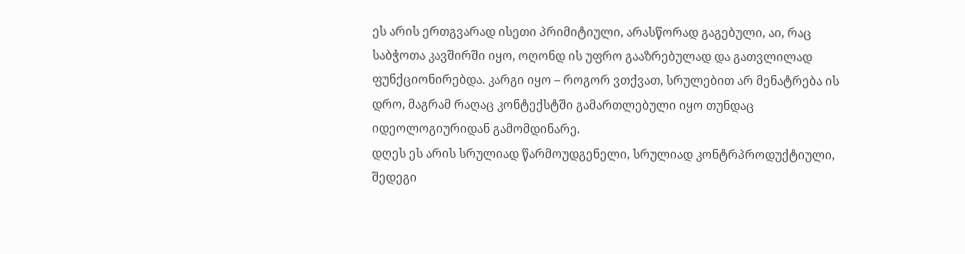ეს არის ერთგვარად ისეთი პრიმიტიული, არასწორად გაგებული, აი, რაც საბჭოთა კავშირში იყო, ოღონდ ის უფრო გააზრებულად და გათვლილად ფუნქციონირებდა. კარგი იყო – როგორ ვთქვათ, სრულებით არ მენატრება ის დრო, მაგრამ რაღაც კონტექსტში გამართლებული იყო თუნდაც იდეოლოგიურიდან გამომდინარე.
დღეს ეს არის სრულიად წარმოუდგენელი, სრულიად კონტრპროდუქტიული, შედეგი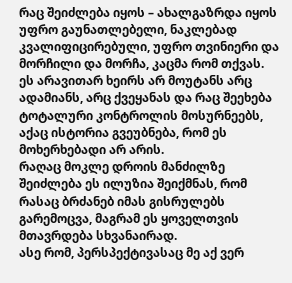რაც შეიძლება იყოს – ახალგაზრდა იყოს უფრო გაუნათლებელი, ნაკლებად კვალიფიცირებული, უფრო თვინიერი და მორჩილი და მორჩა, კაცმა რომ თქვას.
ეს არავითარ ხეირს არ მოუტანს არც ადამიანს, არც ქვეყანას და რაც შეეხება ტოტალური კონტროლის მოსურნეებს, აქაც ისტორია გვეუბნება, რომ ეს მოხერხებადი არ არის.
რაღაც მოკლე დროის მანძილზე შეიძლება ეს ილუზია შეიქმნას, რომ რასაც ბრძანებ იმას გისრულებს გარემოცვა, მაგრამ ეს ყოველთვის მთავრდება სხვანაირად.
ასე რომ, პერსპექტივასაც მე აქ ვერ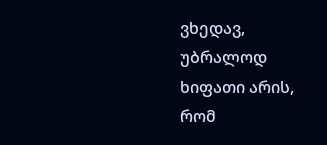ვხედავ, უბრალოდ ხიფათი არის, რომ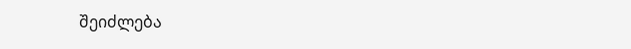შეიძლება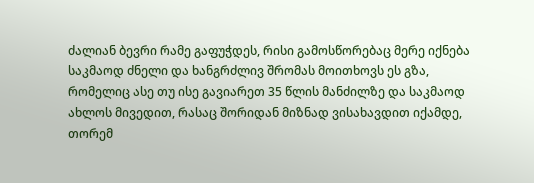ძალიან ბევრი რამე გაფუჭდეს, რისი გამოსწორებაც მერე იქნება საკმაოდ ძნელი და ხანგრძლივ შრომას მოითხოვს ეს გზა, რომელიც ასე თუ ისე გავიარეთ 35 წლის მანძილზე და საკმაოდ ახლოს მივედით, რასაც შორიდან მიზნად ვისახავდით იქამდე, თორემ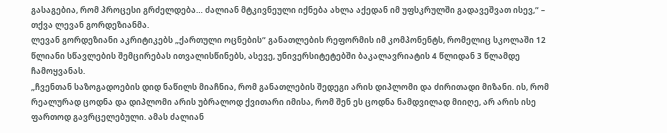გასაგებია, რომ პროცესი გრძელდება… ძალიან მტკივნეული იქნება ახლა აქედან იმ უფსკრულში გადავეშვათ ისევ,“ – თქვა ლევან გორდეზიანმა.
ლევან გორდეზიანი აკრიტიკებს „ქართული ოცნების“ განათლების რეფორმის იმ კომპონენტს, რომელიც სკოლაში 12 წლიანი სწავლების შემცირებას ითვალისწინებს, ასევე, უნივერსიტეტებში ბაკალავრიატის 4 წლიდან 3 წლამდე ჩამოყვანას.
„ჩვენთან საზოგადოების დიდ ნაწილს მიაჩნია, რომ განათლების შედეგი არის დიპლომი და ძირითადი მიზანი. ის, რომ რეალურად ცოდნა და დიპლომი არის უბრალოდ ქვითარი იმისა, რომ შენ ეს ცოდნა ნამდვილად მიიღე, არ არის ისე ფართოდ გავრცელებული. ამას ძალიან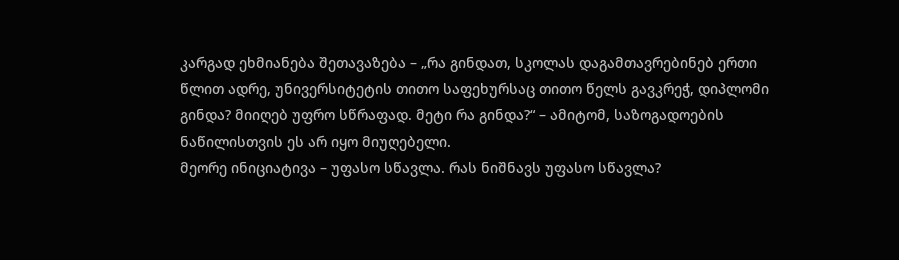კარგად ეხმიანება შეთავაზება – „რა გინდათ, სკოლას დაგამთავრებინებ ერთი წლით ადრე, უნივერსიტეტის თითო საფეხურსაც თითო წელს გავკრეჭ, დიპლომი გინდა? მიიღებ უფრო სწრაფად. მეტი რა გინდა?“ – ამიტომ, საზოგადოების ნაწილისთვის ეს არ იყო მიუღებელი.
მეორე ინიციატივა – უფასო სწავლა. რას ნიშნავს უფასო სწავლა?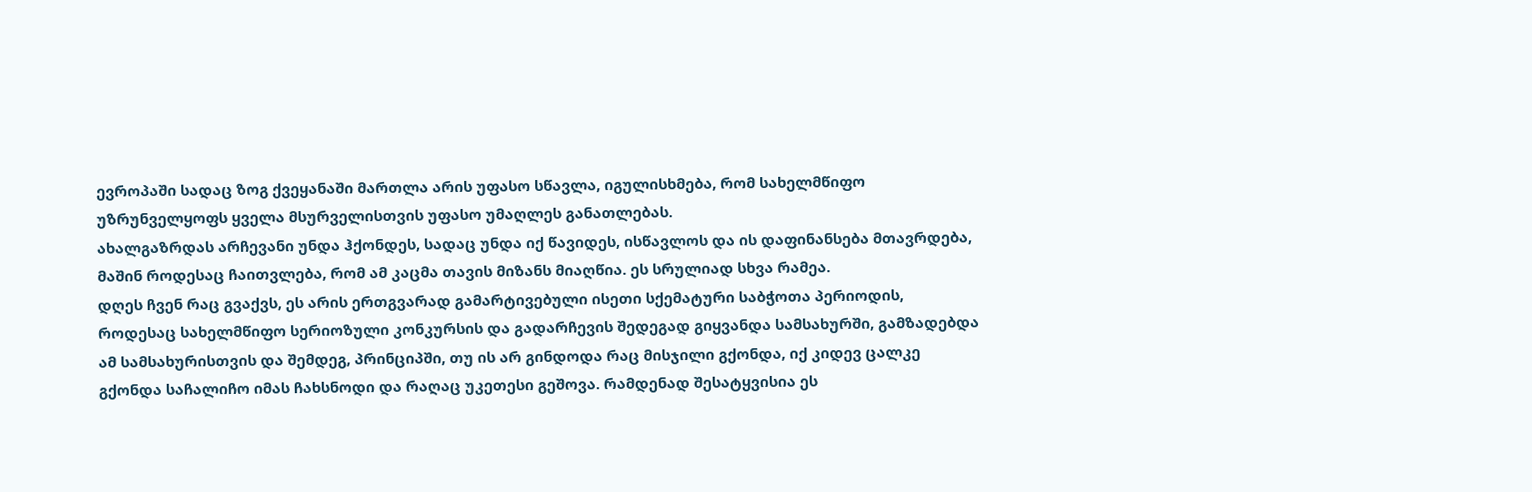ევროპაში სადაც ზოგ ქვეყანაში მართლა არის უფასო სწავლა, იგულისხმება, რომ სახელმწიფო უზრუნველყოფს ყველა მსურველისთვის უფასო უმაღლეს განათლებას.
ახალგაზრდას არჩევანი უნდა ჰქონდეს, სადაც უნდა იქ წავიდეს, ისწავლოს და ის დაფინანსება მთავრდება, მაშინ როდესაც ჩაითვლება, რომ ამ კაცმა თავის მიზანს მიაღწია. ეს სრულიად სხვა რამეა.
დღეს ჩვენ რაც გვაქვს, ეს არის ერთგვარად გამარტივებული ისეთი სქემატური საბჭოთა პერიოდის, როდესაც სახელმწიფო სერიოზული კონკურსის და გადარჩევის შედეგად გიყვანდა სამსახურში, გამზადებდა ამ სამსახურისთვის და შემდეგ, პრინციპში, თუ ის არ გინდოდა რაც მისჯილი გქონდა, იქ კიდევ ცალკე გქონდა საჩალიჩო იმას ჩახსნოდი და რაღაც უკეთესი გეშოვა. რამდენად შესატყვისია ეს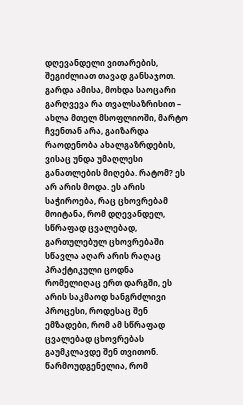დღევანდელი ვითარების, შეგიძლიათ თავად განსაჯოთ.
გარდა ამისა, მოხდა საოცარი გარღვევა რა თვალსაზრისით – ახლა მთელ მსოფლიოში, მარტო ჩვენთან არა, გაიზარდა რაოდენობა ახალგაზრდების, ვისაც უნდა უმაღლესი განათლების მიღება. რატომ? ეს არ არის მოდა. ეს არის საჭიროება, რაც ცხოვრებამ მოიტანა, რომ დღევანდელ, სწრაფად ცვალებად, გართულებულ ცხოვრებაში სწავლა აღარ არის რაღაც პრაქტიკული ცოდნა რომელიღაც ერთ დარგში, ეს არის საკმაოდ ხანგრძლივი პროცესი, როდესაც შენ ემზადები, რომ ამ სწრაფად ცვალებად ცხოვრებას გაუმკლავდე შენ თვითონ.
წარმოუდგენელია, რომ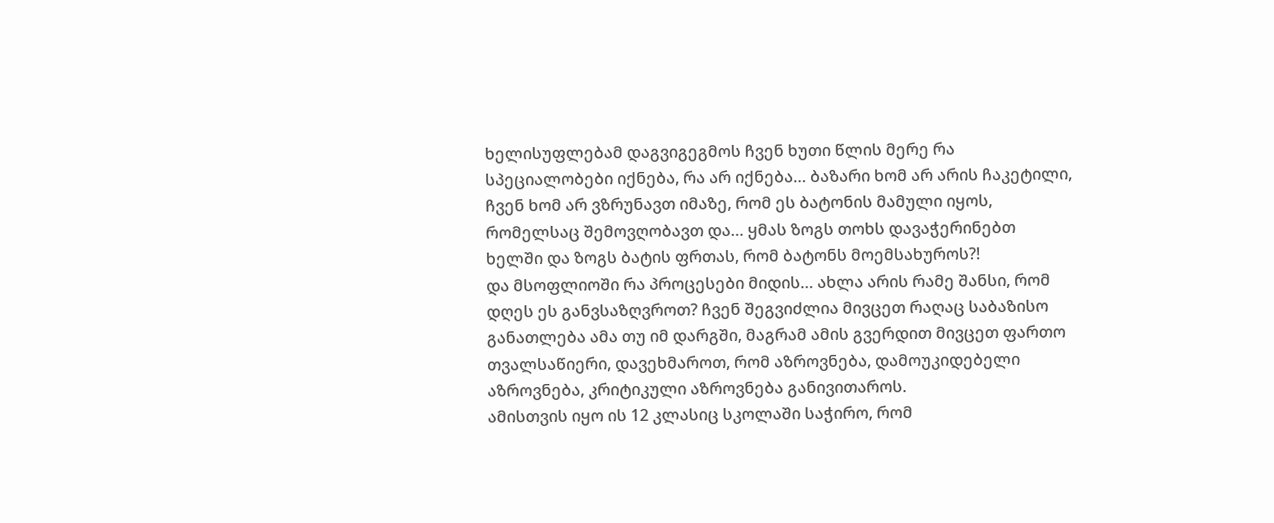ხელისუფლებამ დაგვიგეგმოს ჩვენ ხუთი წლის მერე რა სპეციალობები იქნება, რა არ იქნება… ბაზარი ხომ არ არის ჩაკეტილი, ჩვენ ხომ არ ვზრუნავთ იმაზე, რომ ეს ბატონის მამული იყოს, რომელსაც შემოვღობავთ და… ყმას ზოგს თოხს დავაჭერინებთ ხელში და ზოგს ბატის ფრთას, რომ ბატონს მოემსახუროს?!
და მსოფლიოში რა პროცესები მიდის… ახლა არის რამე შანსი, რომ დღეს ეს განვსაზღვროთ? ჩვენ შეგვიძლია მივცეთ რაღაც საბაზისო განათლება ამა თუ იმ დარგში, მაგრამ ამის გვერდით მივცეთ ფართო თვალსაწიერი, დავეხმაროთ, რომ აზროვნება, დამოუკიდებელი აზროვნება, კრიტიკული აზროვნება განივითაროს.
ამისთვის იყო ის 12 კლასიც სკოლაში საჭირო, რომ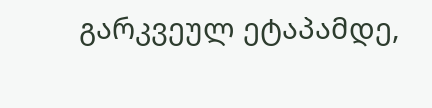გარკვეულ ეტაპამდე,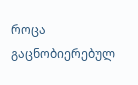როცა გაცნობიერებულ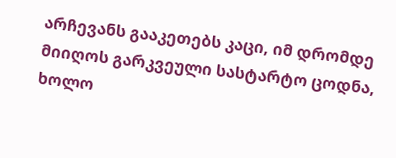არჩევანს გააკეთებს კაცი, იმ დრომდე მიიღოს გარკვეული სასტარტო ცოდნა, ხოლო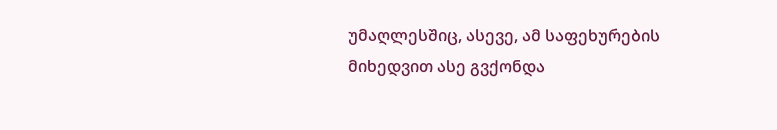უმაღლესშიც, ასევე, ამ საფეხურების მიხედვით ასე გვქონდა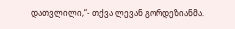დათვლილი,“- თქვა ლევან გორდეზიანმა.